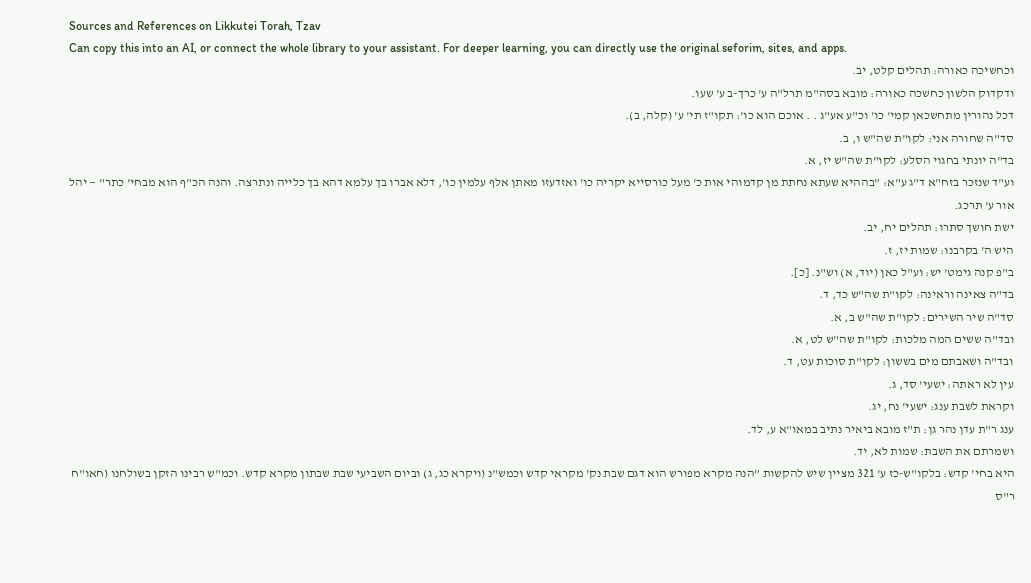Sources and References on Likkutei Torah, Tzav
Can copy this into an AI, or connect the whole library to your assistant. For deeper learning, you can directly use the original seforim, sites, and apps.
וכחשיכה כאורה: תהלים קלט, יב.
ודקדוק הלשון כחשכה כאורה: מובא בסה"מ תרל"ה ע' כרך-ב ע' שעו.
דכל נהורין מתחשכאן קמי' כו' וכ"ע אע"ג . . אוכם הוא כו': תקו"ז תי' ע' (קלה, ב).
סד"ה שחורה אני: לקו"ת שה"ש ו, ב.
בד"ה יונתי בחגוי הסלע: לקו"ת שה"ש יז, א.
וע"ד שנזכר בזח"א ד"ג ע"א: ”בההיא שעתא נחתת מן קדמוהי אות כ' מעל כורסייא יקריה כו' ואזדעזו מאתן אלף עלמין כו', דלא אברו בך עלמא דהא בך כלייה ונתרצה. והנה הכ"ף הוא מבחי' כתר" — יהל אור ע' תרכג.
ישת חושך סתרו: תהלים יח, יב.
היש ה' בקרבנו: שמות יז, ז.
ב"פ קנה גימט' יש: וע"ל כאן (יוד, א) וש"נ. [כ].
בד"ה צאינה וראינה: לקו"ת שה"ש כד, ד.
סד"ה שיר השירים: לקו"ת שה"ש ב, א.
ובד"ה ששים המה מלכות: לקו"ת שה"ש לט, א.
ובד"ה ושאבתם מים בששון: לקו"ת סוכות עט, ד.
עין לא ראתה: ישעי' סד, ג.
וקראת לשבת ענג: ישעי' נח, יג.
ענג ר"ת עדן נהר גן: ת"ז מובא ביאיר נתיב במאו"א ע, לד.
ושמרתם את השבת: שמות לא, יד.
היא בחי' קדש: בלקו"ש-כז ע' 321 מציין שיש להקשות ”הנה מקרא מפורש הוא דגם שבת נק' מקראי קדש וכמש"נ (ויקרא כג, ג) וביום השביעי שבת שבתון מקרא קדש. וכמ"ש רבינו הזקן בשולחנו (חאו"ח ר"ס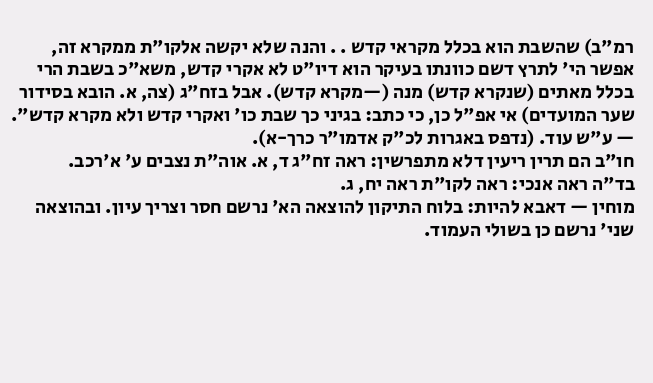רמ"ב) שהשבת הוא בכלל מקראי קדש . . והנה שלא יקשה אלקו"ת ממקרא זה, אפשר הי' לתרץ דשם כוונתו בעיקר הוא דיו"ט לא אקרי קדש, משא"כ בשבת הרי בכלל מאתים (שנקרא קדש) מנה (—מקרא קדש). אבל בזח"ג (צה, א. הובא בסידור שער המועדים) אי אפ"ל כן, כי כתב: בגיני כך שבת כו' ואקרי קדש ולא מקרא קדש". — ע"ש עוד. (נדפס באגרות לכ"ק אדמו"ר כרך-א).
חו"ב הם תרין ריעין דלא מתפרשין: ראה זח"ג ד, א. אוה"ת נצבים ע' א'רכב.
בד"ה ראה אנכי: ראה לקו"ת ראה יח, ג.
מוחין — דאבא להיות: בלוח התיקון להוצאה הא' נרשם חסר וצריך עיון. ובהוצאה שני' נרשם כן בשולי העמוד.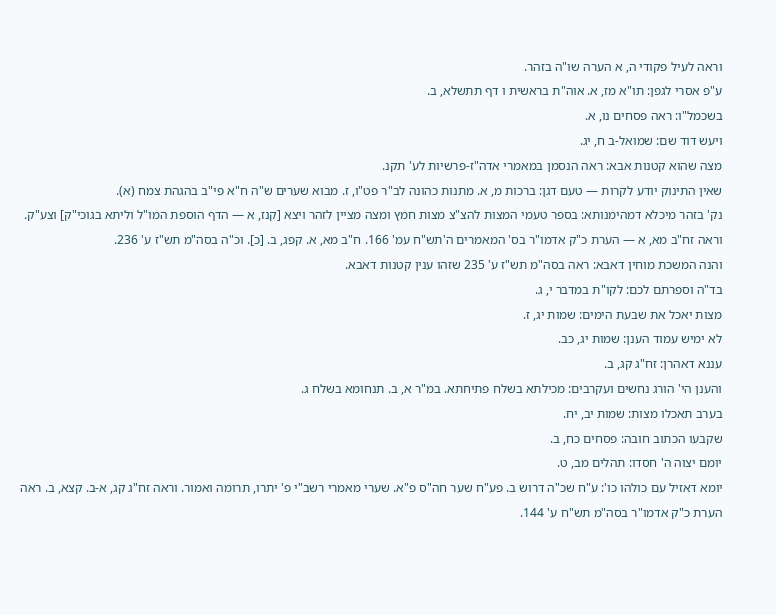וראה לעיל פקודי ה, א הערה שו"ה בזהר.
ע"פ אסרי לגפן: תו"א מז, א. אוה"ת בראשית ו דף תתשלא, ב.
בשכמל"ו: ראה פסחים נו, א.
ויעש דוד שם: שמואל-ב ח, יג.
מצה שהוא קטנות אבא: ראה הנסמן במאמרי אדה"ז-פרשיות לע' תקנ.
שאין התינוק יודע לקרות — טעם דגן: ברכות מ, א. מתנות כהונה לב"ר פט"ו, ז. מבוא שערים ש"ה ח"א פי"ב בהגהת צמח (א).
נק' בזהר מיכלא דמהימנותא: בספר טעמי המצות להצ"צ מצות חמץ ומצה מציין לזהר ויצא [קנז, א — הדף הוספת המו"ל וליתא בגוכי"ק] וצע"ק. וראה זח"ב מא, א — הערת כ"ק אדמו"ר בס' המאמרים ה'תש"ח עמ' 166. ח"ב מא, א. קפג, ב. [כ]. וכ"ה בסה"מ תש"ז ע' 236.
והנה המשכת מוחין דאבא: ראה בסה"מ תש"ז ע' 235 שזהו ענין קטנות דאבא.
בד"ה וספרתם לכם: לקו"ת במדבר י, ג.
מצות יאכל את שבעת הימים: שמות יג, ז.
לא ימיש עמוד הענן: שמות יג, כב.
עננא דאהרן: זח"ג קג, ב.
והענן הי' הורג נחשים ועקרבים: מכילתא בשלח פתיחתא. במ"ר א, ב. תנחומא בשלח ג.
בערב תאכלו מצות: שמות יב, יח.
שקבעו הכתוב חובה: פסחים כח, ב.
יומם יצוה ה' חסדו: תהלים מב, ט.
יומא דאזיל עם כולהו כו': ע"ח שכ"ה דרוש ב. פע"ח שער חה"ס פ"א. שערי מאמרי רשב"י פ' יתרו, תרומה ואמור. וראה זח"ג קג, א-ב. קצא, ב. ראה הערת כ"ק אדמו"ר בסה"מ תש"ח ע' 144.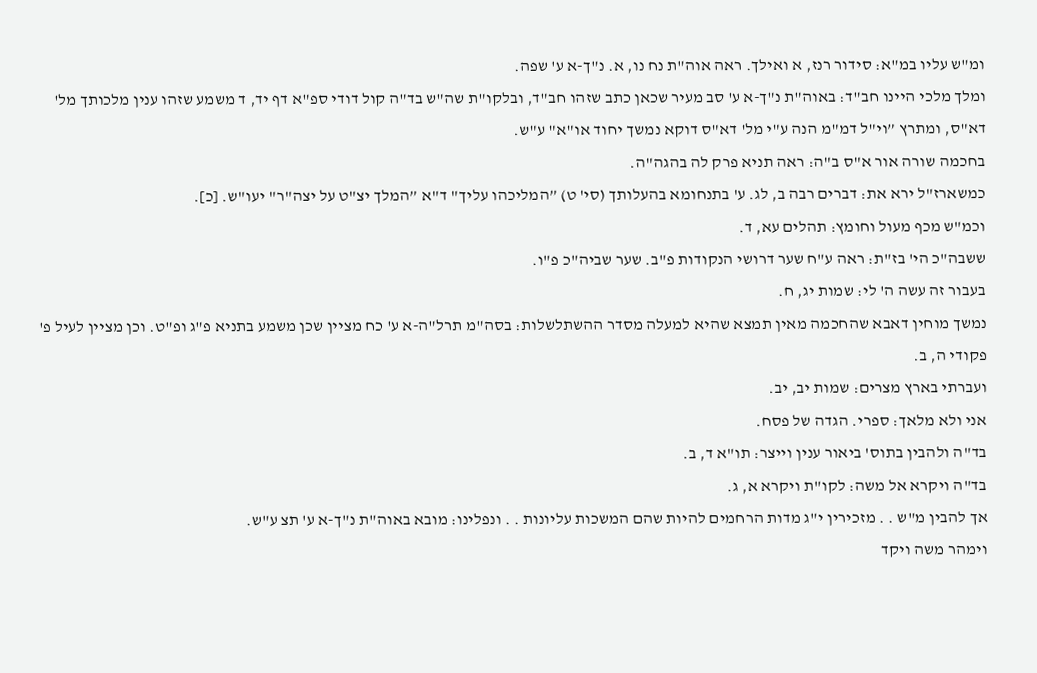ומ"ש עליו במ"א: סידור רנז, א ואילך. ראה אוה"ת נח נו, א. נ"ך-א ע' שפה.
ומלך מלכי היינו חב"ד: באוה"ת נ"ך-א ע' סב מעיר שכאן כתב שזהו חב"ד, ובלקו"ת שה"ש בד"ה קול דודי ספ"א דף יד, ד משמע שזהו ענין מלכותך מל' דא"ס, ומתרץ ”וי"ל דמ"מ הנה ע"י מל' דא"ס דוקא נמשך יחוד או"א" ע"ש.
בחכמה שורה אור א"ס ב"ה: ראה תניא פרק לה בהגה"ה.
כמשארז"ל ירא את: דברים רבה ב, לג. ע' בתנחומא בהעלותך (סי' ט) ”המליכהו עליך" ד"א ”המלך יצ"ט על יצה"ר" יעו"ש. [כ].
וכמ"ש מכף מעול וחומץ: תהלים עא, ד.
ששבה"כ הי' בז"ת: ראה ע"ח שער דרושי הנקודות פ"ב. שער שביה"כ פ"ו.
בעבור זה עשה ה' לי: שמות יג, ח.
נמשך מוחין דאבא שהחכמה מאין תמצא שהיא למעלה מסדר ההשתלשלות: בסה"מ תרל"ה-א ע' כח מציין שכן משמע בתניא פ"ג ופ"ט. וכן מציין לעיל פ' פקודי ה, ב.
ועברתי בארץ מצרים: שמות יב, יב.
אני ולא מלאך: ספרי. הגדה של פסח.
בד"ה ולהבין בתוס' ביאור ענין וייצר: תו"א ד, ב.
בד"ה ויקרא אל משה: לקו"ת ויקרא א, ג.
אך להבין מ"ש . . מזכירין י"ג מדות הרחמים להיות שהם המשכות עליונות . . ונפלינו: מובא באוה"ת נ"ך-א ע' תצ ע"ש.
וימהר משה ויקד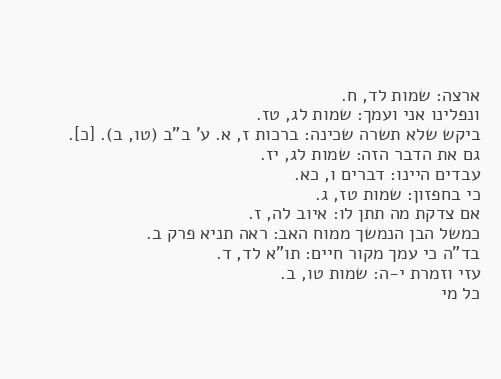ארצה: שמות לד, ח.
ונפלינו אני ועמך: שמות לג, טז.
ביקש שלא תשרה שכינה: ברכות ז, א. ע' ב"ב (טו, ב). [כ].
גם את הדבר הזה: שמות לג, יז.
עבדים היינו: דברים ו, כא.
כי בחפזון: שמות טז, ג.
אם צדקת מה תתן לו: איוב לה, ז.
כמשל הבן הנמשך ממוח האב: ראה תניא פרק ב.
בד"ה כי עמך מקור חיים: תו"א לד, ד.
עזי וזמרת י-ה: שמות טו, ב.
כל מי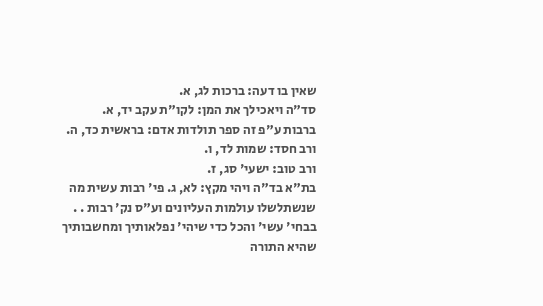שאין בו דעה: ברכות לג, א.
סד"ה ויאכילך את המן: לקו"ת עקב יד, א.
ברבות ע"פ זה ספר תולדות אדם: בראשית כד, ה.
ורב חסד: שמות לד, ו.
ורב טוב: ישעי' סג, ז.
בת"א בד"ה ויהי מקץ: לא, ג. פי' רבות עשית מה שנשתלשלו עולמות העליונים וע"ס נק' רבות . . בבחי' עשי' והכל כדי שיהי' נפלאותיך ומחשבותיך שהיא התורה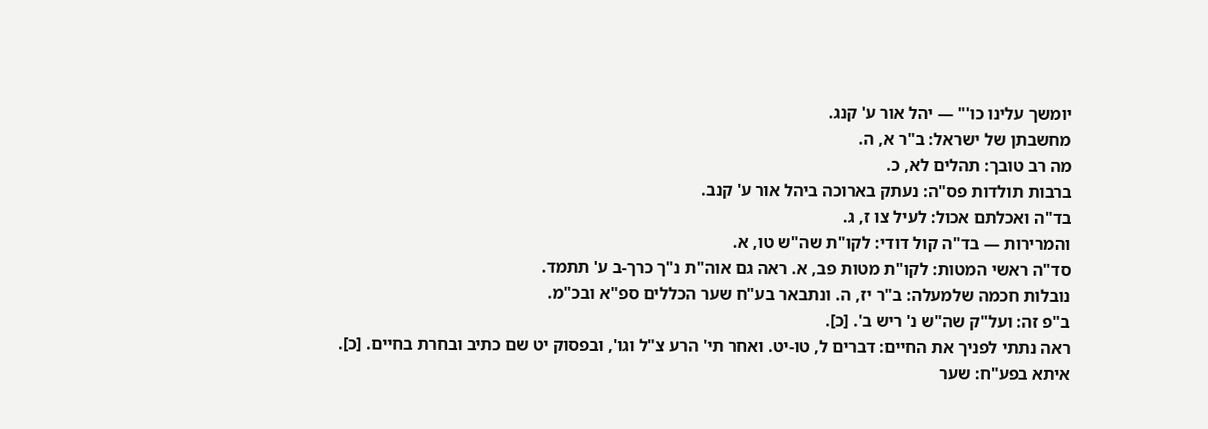יומשך עלינו כו'" — יהל אור ע' קנג.
מחשבתן של ישראל: ב"ר א, ה.
מה רב טובך: תהלים לא, כ.
ברבות תולדות פס"ה: נעתק בארוכה ביהל אור ע' קנב.
בד"ה ואכלתם אכול: לעיל צו ז, ג.
והמרירות — בד"ה קול דודי: לקו"ת שה"ש טו, א.
סד"ה ראשי המטות: לקו"ת מטות פב, א. ראה גם אוה"ת נ"ך כרך-ב ע' תתמד.
נובלות חכמה שלמעלה: ב"ר יז, ה. ונתבאר בע"ח שער הכללים ספ"א ובכ"מ.
ב"פ זה: ועל"ק שה"ש נ' ריש ב'. [כ].
ראה נתתי לפניך את החיים: דברים ל, טו-יט. ואחר תי' הרע צ"ל וגו', ובפסוק יט שם כתיב ובחרת בחיים. [כ].
איתא בפע"ח: שער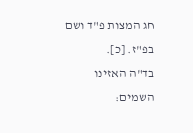חג המצות פ"ד ושם בפ"ז. [כ].
בד"ה האזינו השמים: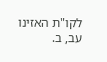לקו"ת האזינו עב, ב.